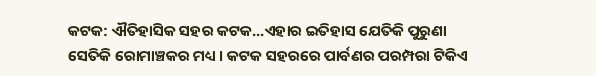କଟକ: ଐତିହାସିକ ସହର କଟକ...ଏହାର ଇତିହାସ ଯେତିକି ପୁରୁଣା ସେତିକି ରୋମାଞ୍ଚକର ମଧ୍ୟ । କଟକ ସହରରେ ପାର୍ବଣର ପରମ୍ପରା ଟିକିଏ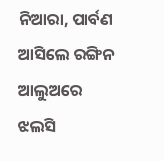ନିଆରା, ପାର୍ବଣ ଆସିଲେ ରଙ୍ଗିନ ଆଲୁଅରେ ଝଲସି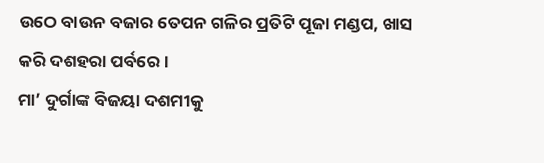ଉଠେ ବାଉନ ବଜାର ତେପନ ଗଳିର ପ୍ରତିଟି ପୂଜା ମଣ୍ଡପ, ଖାସ କରି ଦଶହରା ପର୍ବରେ ।
ମା’ ଦୁର୍ଗାଙ୍କ ବିଜୟା ଦଶମୀକୁ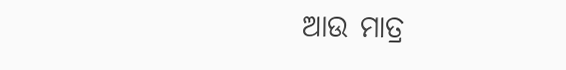ଆଉ ମାତ୍ର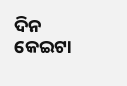ଦିନ କେଇଟା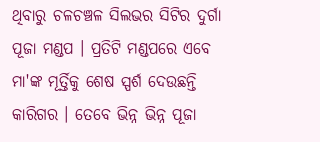ଥିବାରୁ ଚଳଚଞ୍ଚଳ ସିଲଭର ସିଟିର ଦୁର୍ଗା ପୂଜା ମଣ୍ଡପ । ପ୍ରତିଟି ମଣ୍ଡପରେ ଏବେ ମା'ଙ୍କ ମୂର୍ତ୍ତିକୁ ଶେଷ ସ୍ପର୍ଶ ଦେଉଛନ୍ତି କାରିଗର । ତେବେ ଭିନ୍ନ ଭିନ୍ନ ପୂଜା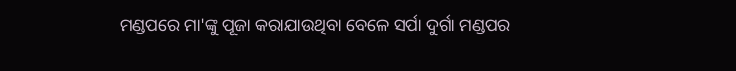ମଣ୍ଡପରେ ମା'ଙ୍କୁ ପୂଜା କରାଯାଉଥିବା ବେଳେ ସର୍ପା ଦୁର୍ଗା ମଣ୍ଡପର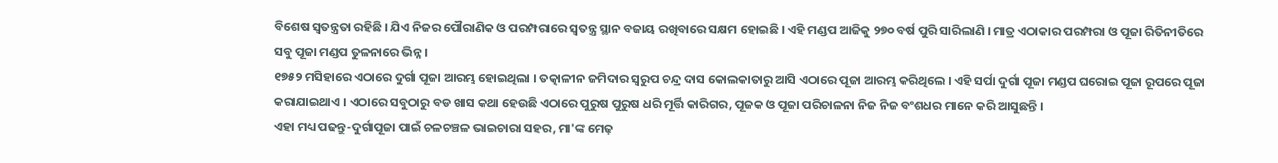ବିଶେଷ ସ୍ବତନ୍ତ୍ରତା ରହିଛି । ଯିଏ ନିଜର ପୌରାଣିକ ଓ ପରମ୍ପରାରେ ସ୍ୱତନ୍ତ୍ର ସ୍ଥାନ ବଜାୟ ରଖିବାରେ ସକ୍ଷମ ହୋଇଛି । ଏହି ମଣ୍ଡପ ଆଜିକୁ ୨୭୦ ବର୍ଷ ପୁରି ସାରିଲାଣି । ମାତ୍ର ଏଠାକାର ପରମ୍ପରା ଓ ପୂଜା ରିତିନୀତିରେ ସବୁ ପୂଜା ମଣ୍ଡପ ତୁଳନାରେ ଭିନ୍ନ ।
୧୭୫୨ ମସିହାରେ ଏଠାରେ ଦୁର୍ଗା ପୂଜା ଆରମ୍ଭ ହୋଇଥିଲା । ତତ୍କାଳୀନ ଜମିଦାର ସ୍ୱରୁପ ଚନ୍ଦ୍ର ଦାସ କୋଲକାତାରୁ ଆସି ଏଠାରେ ପୂଜା ଆରମ୍ଭ କରିଥିଲେ । ଏହି ସର୍ପା ଦୁର୍ଗା ପୂଜା ମଣ୍ଡପ ଘରୋଇ ପୂଜା ରୂପରେ ପୂଜା କରାଯାଇଥାଏ । ଏଠାରେ ସବୁଠାରୁ ବଡ ଖାସ କଥା ହେଉଛି ଏଠାରେ ପୁରୁଷ ପୁରୁଷ ଧରି ମୂର୍ତ୍ତି କାରିଗର, ପୂଜକ ଓ ପୂଜା ପରିଚାଳନା ନିଜ ନିଜ ବଂଶଧର ମାନେ କରି ଆସୁଛନ୍ତି ।
ଏହା ମଧ୍ୟ ପଢନ୍ତୁ-ଦୁର୍ଗାପୂଜା ପାଇଁ ଚଳଚଞ୍ଚଳ ଭାଇଚାରା ସହର, ମା'ଙ୍କ ମେଢ଼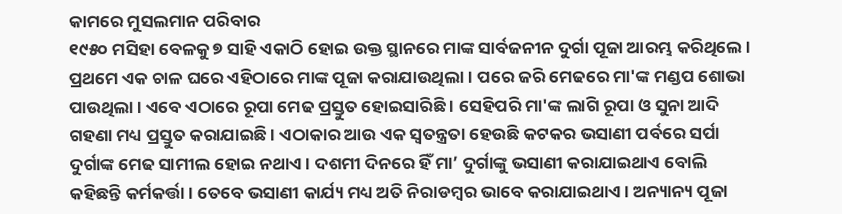କାମରେ ମୁସଲମାନ ପରିବାର
୧୯୫୦ ମସିହା ବେଳକୁ ୭ ସାହି ଏକାଠି ହୋଇ ଉକ୍ତ ସ୍ଥାନରେ ମାଙ୍କ ସାର୍ବଜନୀନ ଦୁର୍ଗା ପୂଜା ଆରମ୍ଭ କରିଥିଲେ । ପ୍ରଥମେ ଏକ ଚାଳ ଘରେ ଏହିଠାରେ ମାଙ୍କ ପୂଜା କରାଯାଉଥିଲା । ପରେ ଜରି ମେଢରେ ମା'ଙ୍କ ମଣ୍ଡପ ଶୋଭା ପାଉଥିଲା । ଏବେ ଏଠାରେ ରୂପା ମେଢ ପ୍ରସ୍ତୁତ ହୋଇସାରିଛି । ସେହିପରି ମା'ଙ୍କ ଲାଗି ରୂପା ଓ ସୁନା ଆଦି ଗହଣା ମଧ୍ୟ ପ୍ରସ୍ତୁତ କରାଯାଇଛି । ଏଠାକାର ଆଉ ଏକ ସ୍ୱତନ୍ତ୍ରତା ହେଉଛି କଟକର ଭସାଣୀ ପର୍ବରେ ସର୍ପା ଦୁର୍ଗାଙ୍କ ମେଢ ସାମୀଲ ହୋଇ ନଥାଏ । ଦଶମୀ ଦିନରେ ହିଁ ମା’ ଦୁର୍ଗାଙ୍କୁ ଭସାଣୀ କରାଯାଇଥାଏ ବୋଲି କହିଛନ୍ତି କର୍ମକର୍ତ୍ତା । ତେବେ ଭସାଣୀ କାର୍ଯ୍ୟ ମଧ୍ୟ ଅତି ନିରାଡମ୍ୱର ଭାବେ କରାଯାଇଥାଏ । ଅନ୍ୟାନ୍ୟ ପୂଜା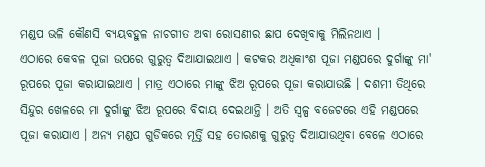ମଣ୍ଡପ ଭଳି କୌଣସି ବ୍ୟୟବହୁଳ ନାଚଗୀତ ଅବା ରୋସଣୀର ଛାପ ଦେଖିବାକୁ ମିଲିନଥାଏ ।
ଏଠାରେ କେବଳ ପୂଜା ଉପରେ ଗୁରୁତ୍ୱ ଦିଆଯାଇଥାଏ । କଟକର ଅଧିକାଂଶ ପୂଜା ମଣ୍ଡପରେ ଦୁର୍ଗାଙ୍କୁ ମା' ରୂପରେ ପୂଜା କରାଯାଇଥାଏ । ମାତ୍ର ଏଠାରେ ମାଙ୍କୁ ଝିଅ ରୂପରେ ପୂଜା କରାଯାଉଛି । ଦଶମୀ ତିଥିରେ ସିନ୍ଦୁର ଖେଳରେ ମା ଦୁର୍ଗାଙ୍କୁ ଝିଅ ରୂପରେ ବିଦାୟ ଦେଇଥାନ୍ତି । ଅତି ସ୍ୱଳ୍ପ ବଜେଟରେ ଏହି ମଣ୍ଡପରେ ପୂଜା କରାଯାଏ । ଅନ୍ୟ ମଣ୍ଡପ ଗୁଡିକରେ ମୂର୍ତ୍ତି ସହ ତୋରଣକୁ ଗୁରୁତ୍ବ ଦିଆଯାଉଥିବା ବେଳେ ଏଠାରେ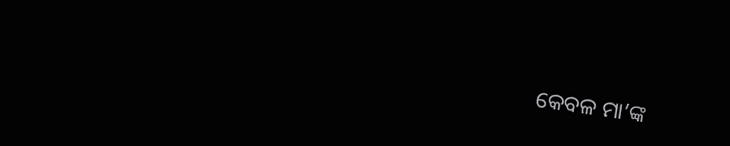କେବଳ ମା’ଙ୍କ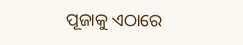ପୂଜାକୁ ଏଠାରେ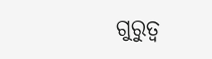ଗୁରୁତ୍ୱ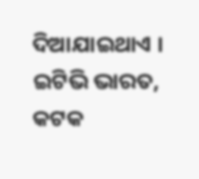ଦିଆଯାଇଥାଏ ।
ଇଟିଭି ଭାରତ, କଟକ